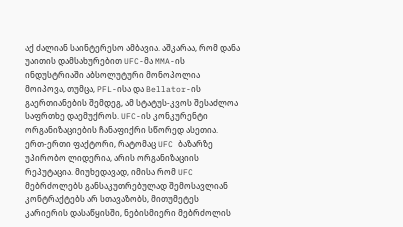აქ ძალიან საინტერესო ამბავია. აშკარაა, რომ დანა უაითის დამსახურებით UFC-მა MMA-ის ინდუსტრიაში აბსოლუტური მონოპოლია მოიპოვა, თუმცა, PFL-ისა და Bellator-ის გაერთიანების შემდეგ, ამ სტატუს-კვოს შესაძლოა საფრთხე დაემუქროს. UFC-ის კონკურენტი ორგანიზაციების ჩანაფიქრი სწორედ ასეთია. ერთ-ერთი ფაქტორი, რატომაც UFC ბაზარზე უპირობო ლიდერია, არის ორგანიზაციის რეპუტაცია. მიუხედავად, იმისა რომ UFC მებრძოლებს განსაკუთრებულად შემოსავლიან კონტრაქტებს არ სთავაზობს, მითუმეტეს კარიერის დასაწყისში, ნებისმიერი მებრძოლის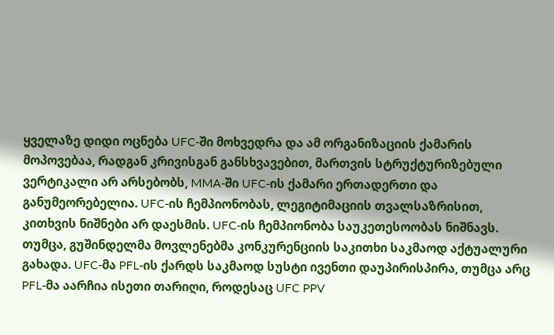ყველაზე დიდი ოცნება UFC-ში მოხვედრა და ამ ორგანიზაციის ქამარის მოპოვებაა, რადგან კრივისგან განსხვავებით, მართვის სტრუქტურიზებული ვერტიკალი არ არსებობს, MMA-ში UFC-ის ქამარი ერთადერთი და განუმეორებელია. UFC-ის ჩემპიონობას, ლეგიტიმაციის თვალსაზრისით, კითხვის ნიშნები არ დაესმის. UFC-ის ჩემპიონობა საუკეთესოობას ნიშნავს. თუმცა, გუშინდელმა მოვლენებმა კონკურენციის საკითხი საკმაოდ აქტუალური გახადა. UFC-მა PFL-ის ქარდს საკმაოდ სუსტი ივენთი დაუპირისპირა, თუმცა არც PFL-მა აარჩია ისეთი თარიღი, როდესაც UFC PPV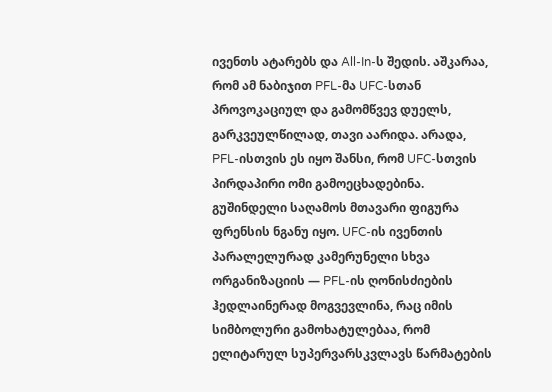ივენთს ატარებს და All-In-ს შედის. აშკარაა, რომ ამ ნაბიჯით PFL-მა UFC-სთან პროვოკაციულ და გამომწვევ დუელს, გარკვეულწილად, თავი აარიდა. არადა, PFL-ისთვის ეს იყო შანსი, რომ UFC-სთვის პირდაპირი ომი გამოეცხადებინა. გუშინდელი საღამოს მთავარი ფიგურა ფრენსის ნგანუ იყო. UFC-ის ივენთის პარალელურად კამერუნელი სხვა ორგანიზაციის — PFL-ის ღონისძიების ჰედლაინერად მოგვევლინა, რაც იმის სიმბოლური გამოხატულებაა, რომ ელიტარულ სუპერვარსკვლავს წარმატების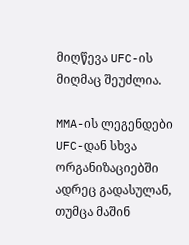მიღწევა UFC-ის მიღმაც შეუძლია.

MMA-ის ლეგენდები UFC-დან სხვა ორგანიზაციებში ადრეც გადასულან, თუმცა მაშინ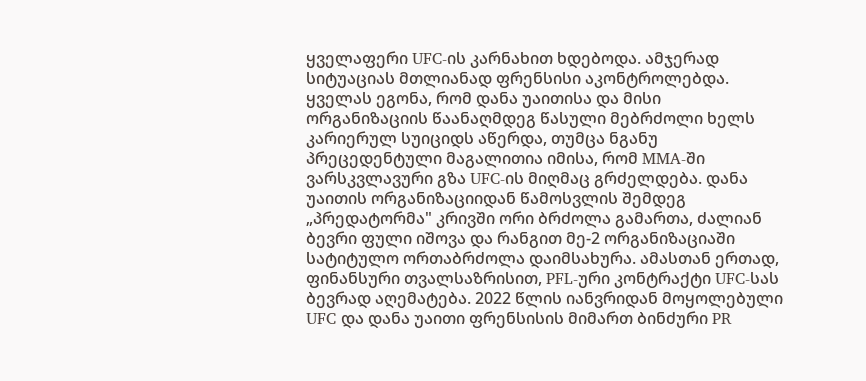ყველაფერი UFC-ის კარნახით ხდებოდა. ამჯერად სიტუაციას მთლიანად ფრენსისი აკონტროლებდა. ყველას ეგონა, რომ დანა უაითისა და მისი ორგანიზაციის წაანაღმდეგ წასული მებრძოლი ხელს კარიერულ სუიციდს აწერდა, თუმცა ნგანუ პრეცედენტული მაგალითია იმისა, რომ MMA-ში ვარსკვლავური გზა UFC-ის მიღმაც გრძელდება. დანა უაითის ორგანიზაციიდან წამოსვლის შემდეგ „პრედატორმა" კრივში ორი ბრძოლა გამართა, ძალიან ბევრი ფული იშოვა და რანგით მე-2 ორგანიზაციაში სატიტულო ორთაბრძოლა დაიმსახურა. ამასთან ერთად, ფინანსური თვალსაზრისით, PFL-ური კონტრაქტი UFC-სას ბევრად აღემატება. 2022 წლის იანვრიდან მოყოლებული UFC და დანა უაითი ფრენსისის მიმართ ბინძური PR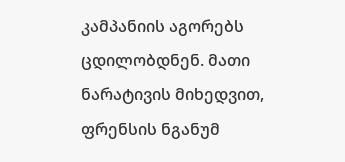კამპანიის აგორებს ცდილობდნენ. მათი ნარატივის მიხედვით, ფრენსის ნგანუმ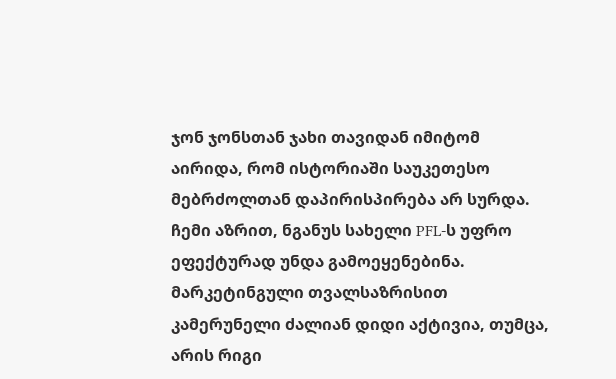ჯონ ჯონსთან ჯახი თავიდან იმიტომ აირიდა, რომ ისტორიაში საუკეთესო მებრძოლთან დაპირისპირება არ სურდა.
ჩემი აზრით, ნგანუს სახელი PFL-ს უფრო ეფექტურად უნდა გამოეყენებინა. მარკეტინგული თვალსაზრისით კამერუნელი ძალიან დიდი აქტივია, თუმცა, არის რიგი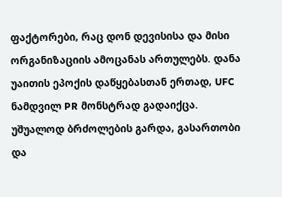ფაქტორები, რაც დონ დევისისა და მისი ორგანიზაციის ამოცანას ართულებს. დანა უაითის ეპოქის დაწყებასთან ერთად, UFC ნამდვილ PR მონსტრად გადაიქცა. უშუალოდ ბრძოლების გარდა, გასართობი და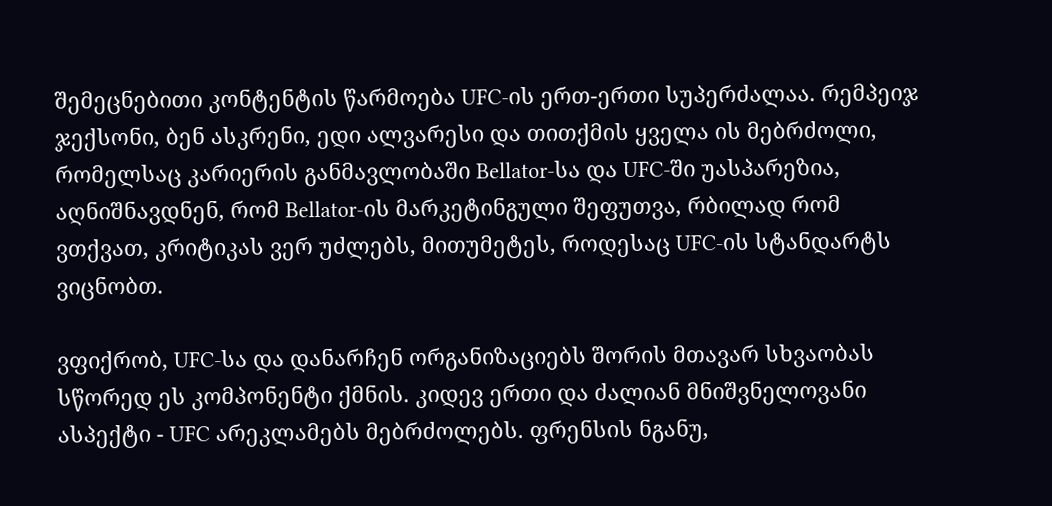შემეცნებითი კონტენტის წარმოება UFC-ის ერთ-ერთი სუპერძალაა. რემპეიჯ ჯექსონი, ბენ ასკრენი, ედი ალვარესი და თითქმის ყველა ის მებრძოლი, რომელსაც კარიერის განმავლობაში Bellator-სა და UFC-ში უასპარეზია, აღნიშნავდნენ, რომ Bellator-ის მარკეტინგული შეფუთვა, რბილად რომ ვთქვათ, კრიტიკას ვერ უძლებს, მითუმეტეს, როდესაც UFC-ის სტანდარტს ვიცნობთ.

ვფიქრობ, UFC-სა და დანარჩენ ორგანიზაციებს შორის მთავარ სხვაობას სწორედ ეს კომპონენტი ქმნის. კიდევ ერთი და ძალიან მნიშვნელოვანი ასპექტი - UFC არეკლამებს მებრძოლებს. ფრენსის ნგანუ,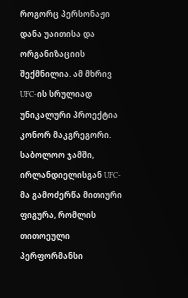როგორც პერსონაჟი დანა უაითისა და ორგანიზაციის შექმნილია. ამ მხრივ UFC-ის სრულიად უნიკალური პროექტია კონორ მაკგრეგორი. საბოლოო ჯამში, ირლანდიელისგან UFC-მა გამოძერწა მითიური ფიგურა, რომლის თითოეული პერფორმანსი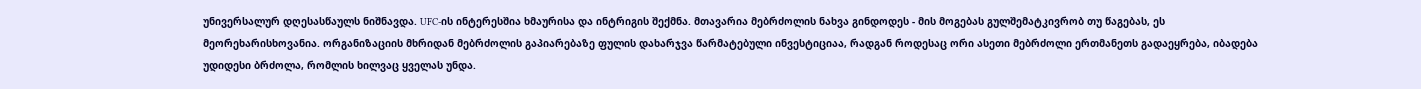უნივერსალურ დღესასწაულს ნიშნავდა. UFC-ის ინტერესშია ხმაურისა და ინტრიგის შექმნა. მთავარია მებრძოლის ნახვა გინდოდეს - მის მოგებას გულშემატკივრობ თუ წაგებას, ეს მეორეხარისხოვანია. ორგანიზაციის მხრიდან მებრძოლის გაპიარებაზე ფულის დახარჯვა წარმატებული ინვესტიციაა, რადგან როდესაც ორი ასეთი მებრძოლი ერთმანეთს გადაეყრება, იბადება უდიდესი ბრძოლა, რომლის ხილვაც ყველას უნდა.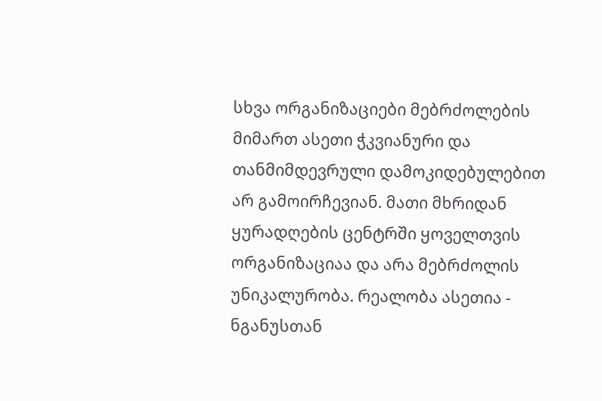სხვა ორგანიზაციები მებრძოლების მიმართ ასეთი ჭკვიანური და თანმიმდევრული დამოკიდებულებით არ გამოირჩევიან. მათი მხრიდან ყურადღების ცენტრში ყოველთვის ორგანიზაციაა და არა მებრძოლის უნიკალურობა. რეალობა ასეთია - ნგანუსთან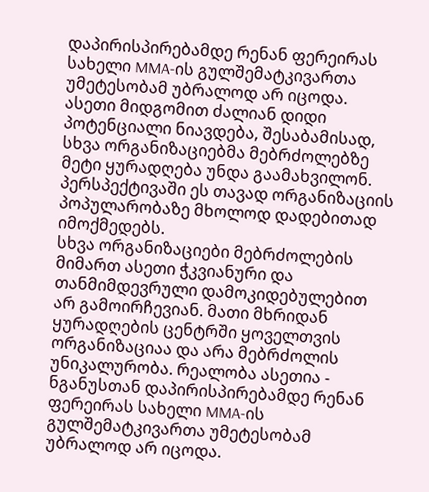დაპირისპირებამდე რენან ფერეირას სახელი MMA-ის გულშემატკივართა უმეტესობამ უბრალოდ არ იცოდა. ასეთი მიდგომით ძალიან დიდი პოტენციალი ნიავდება, შესაბამისად, სხვა ორგანიზაციებმა მებრძოლებზე მეტი ყურადღება უნდა გაამახვილონ. პერსპექტივაში ეს თავად ორგანიზაციის პოპულარობაზე მხოლოდ დადებითად იმოქმედებს.
სხვა ორგანიზაციები მებრძოლების მიმართ ასეთი ჭკვიანური და თანმიმდევრული დამოკიდებულებით არ გამოირჩევიან. მათი მხრიდან ყურადღების ცენტრში ყოველთვის ორგანიზაციაა და არა მებრძოლის უნიკალურობა. რეალობა ასეთია - ნგანუსთან დაპირისპირებამდე რენან ფერეირას სახელი MMA-ის გულშემატკივართა უმეტესობამ უბრალოდ არ იცოდა.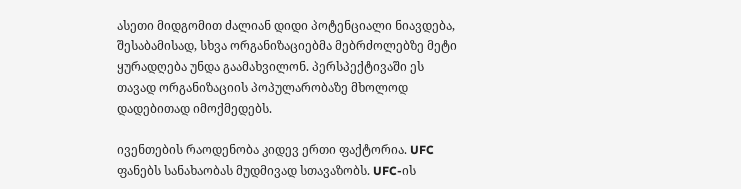ასეთი მიდგომით ძალიან დიდი პოტენციალი ნიავდება, შესაბამისად, სხვა ორგანიზაციებმა მებრძოლებზე მეტი ყურადღება უნდა გაამახვილონ. პერსპექტივაში ეს თავად ორგანიზაციის პოპულარობაზე მხოლოდ დადებითად იმოქმედებს.

ივენთების რაოდენობა კიდევ ერთი ფაქტორია. UFC ფანებს სანახაობას მუდმივად სთავაზობს. UFC-ის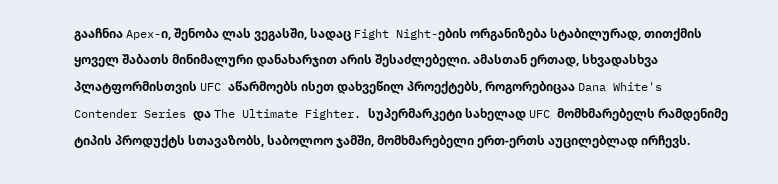გააჩნია Apex-ი, შენობა ლას ვეგასში, სადაც Fight Night-ების ორგანიზება სტაბილურად, თითქმის ყოველ შაბათს მინიმალური დანახარჯით არის შესაძლებელი. ამასთან ერთად, სხვადასხვა პლატფორმისთვის UFC აწარმოებს ისეთ დახვეწილ პროექტებს, როგორებიცაა Dana White's Contender Series და The Ultimate Fighter. სუპერმარკეტი სახელად UFC მომხმარებელს რამდენიმე ტიპის პროდუქტს სთავაზობს, საბოლოო ჯამში, მომხმარებელი ერთ-ერთს აუცილებლად ირჩევს.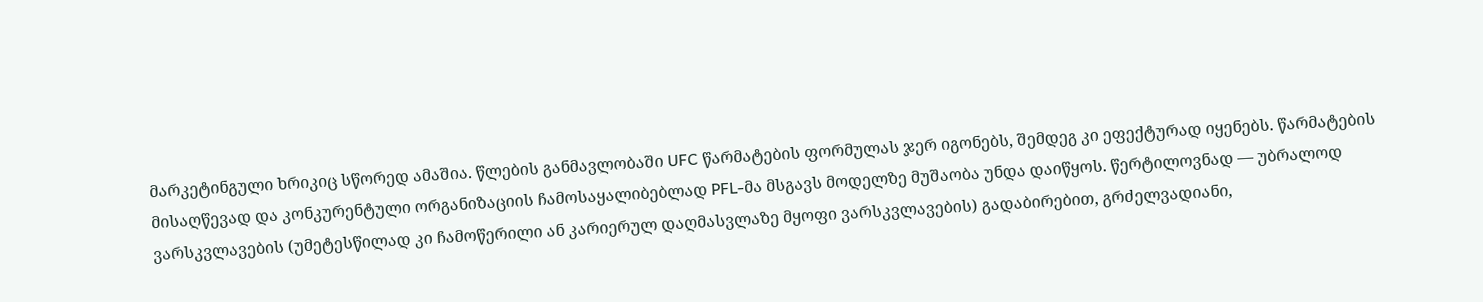მარკეტინგული ხრიკიც სწორედ ამაშია. წლების განმავლობაში UFC წარმატების ფორმულას ჯერ იგონებს, შემდეგ კი ეფექტურად იყენებს. წარმატების მისაღწევად და კონკურენტული ორგანიზაციის ჩამოსაყალიბებლად PFL-მა მსგავს მოდელზე მუშაობა უნდა დაიწყოს. წერტილოვნად — უბრალოდ ვარსკვლავების (უმეტესწილად კი ჩამოწერილი ან კარიერულ დაღმასვლაზე მყოფი ვარსკვლავების) გადაბირებით, გრძელვადიანი,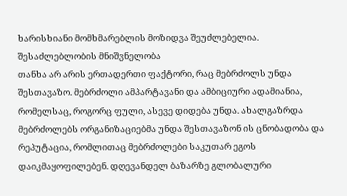ხარისხიანი მომხმარებლის მოზიდვა შეუძლებელია.
შესაძლებლობის მნიშვნელობა
თანხა არ არის ერთადერთი ფაქტორი, რაც მებრძოლს უნდა შესთავაზო. მებრძოლი ამპარტავანი და ამბიციური ადამიანია, რომელსაც, როგორც ფული, ასევე დიდება უნდა. ახალგაზრდა მებრძოლებს ორგანიზაციებმა უნდა შესთავაზონ ის ცნობადობა და რეპუტაცია, რომლითაც მებრძოლები საკუთარ ეგოს დაიკმაყოფილებენ. დღევანდელ ბაზარზე გლობალური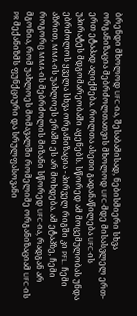ბრენდი მხოლოდ UFC-ია, შესაბამისად, ნებისმიერი სხვა ორგანიზაცია მებრძოლთათვის მხოლოდ UFC-მდე მისასვლელ ერთ-ერთ ეტაპად აღიქმება. როლთა ასეთი გადანაწილება UFC-ის უპირატეს მდგომარეობაში აყენებს. სწორედ ამ მოცემულობას უნდა ებრძოლოს ყველა სხვა ორგანიზაცია - პირველ რიგში კი PFL. ჩემი აზრით, MMA-ის უახლოეს ერაში ეს არ მოხდება. ამ ეტაპზე, ჩემი როგორც MMA-ის მებრძოლის მიზანი სწორედ UFC-ია, რადგან არ მგონია, რომ უახლოეს მომავალში რომელიმე ორგანიზაციამ UFC-ის PR მექანიზმს ფუნქციური და სრულფასოვანი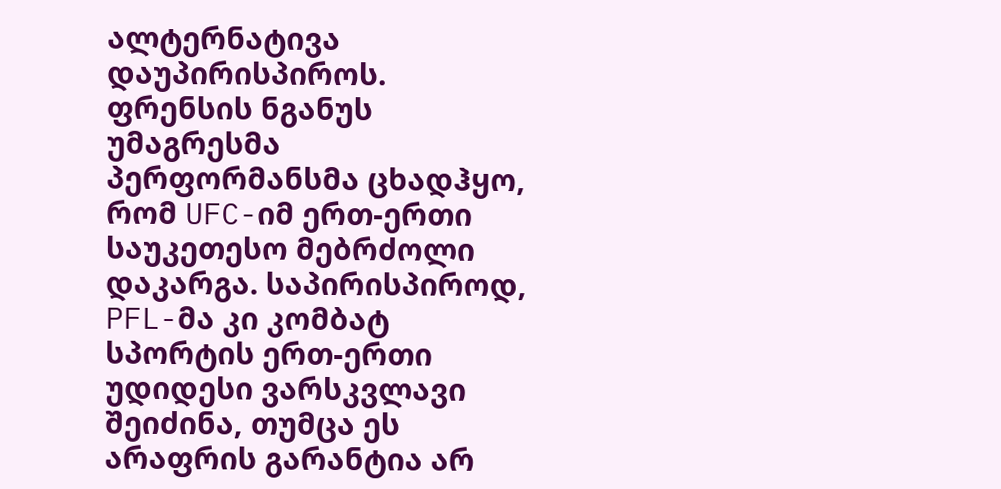ალტერნატივა დაუპირისპიროს.
ფრენსის ნგანუს უმაგრესმა პერფორმანსმა ცხადჰყო, რომ UFC-იმ ერთ-ერთი საუკეთესო მებრძოლი დაკარგა. საპირისპიროდ, PFL-მა კი კომბატ სპორტის ერთ-ერთი უდიდესი ვარსკვლავი შეიძინა, თუმცა ეს არაფრის გარანტია არ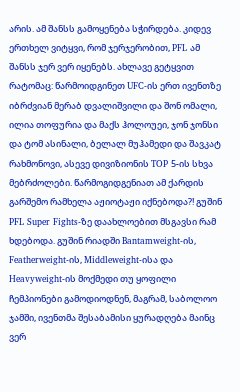არის. ამ შანსს გამოყენება სჭირდება. კიდევ ერთხელ ვიტყვი, რომ ჯერჯერობით, PFL ამ შანსს ჯერ ვერ იყენებს. ახლავე გეტყვით რატომაც: წარმოიდგინეთ UFC-ის ერთ ივენთზე იბრძვიან მერაბ დვალიშვილი და შონ ომალი, ილია თოფურია და მაქს ჰოლოუეი, ჯონ ჯონსი და ტომ ასინალი, ბელალ მუჰამედი და შავკატ რახმონოვი, ასევე დივიზიონის TOP 5-ის სხვა მებრძოლები. წარმოგიდგენიათ ამ ქარდის გარშემო რამხელა აჟიოტაჟი იქნებოდა?! გუშინ PFL Super Fights-ზე დაახლოებით მსგავსი რამ ხდებოდა. გუშინ რიადში Bantamweight-ის, Featherweight-ის, Middleweight-ისა და Heavyweight-ის მოქმედი თუ ყოფილი ჩემპიონები გამოდიოდნენ, მაგრამ, საბოლოო ჯამში, ივენთმა შესაბამისი ყურადღება მაინც ვერ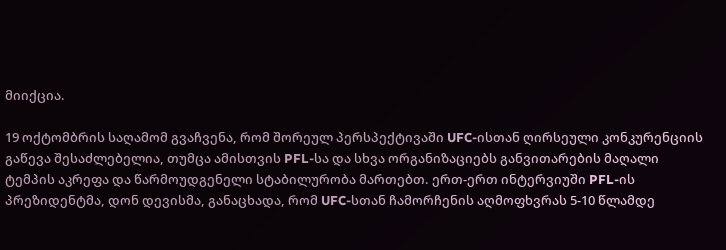მიიქცია.

19 ოქტომბრის საღამომ გვაჩვენა, რომ შორეულ პერსპექტივაში UFC-ისთან ღირსეული კონკურენციის გაწევა შესაძლებელია, თუმცა ამისთვის PFL-სა და სხვა ორგანიზაციებს განვითარების მაღალი ტემპის აკრეფა და წარმოუდგენელი სტაბილურობა მართებთ. ერთ-ერთ ინტერვიუში PFL-ის პრეზიდენტმა, დონ დევისმა, განაცხადა, რომ UFC-სთან ჩამორჩენის აღმოფხვრას 5-10 წლამდე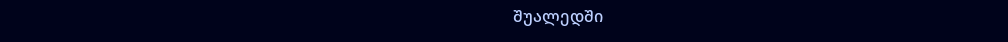შუალედში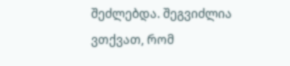შეძლებდა. შეგვიძლია ვთქვათ, რომ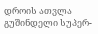დროის ათვლა გუშინდელი სუპერ-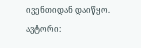ივენთიდან დაიწყო.
ავტორი: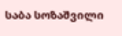საბა სოზაშვილი